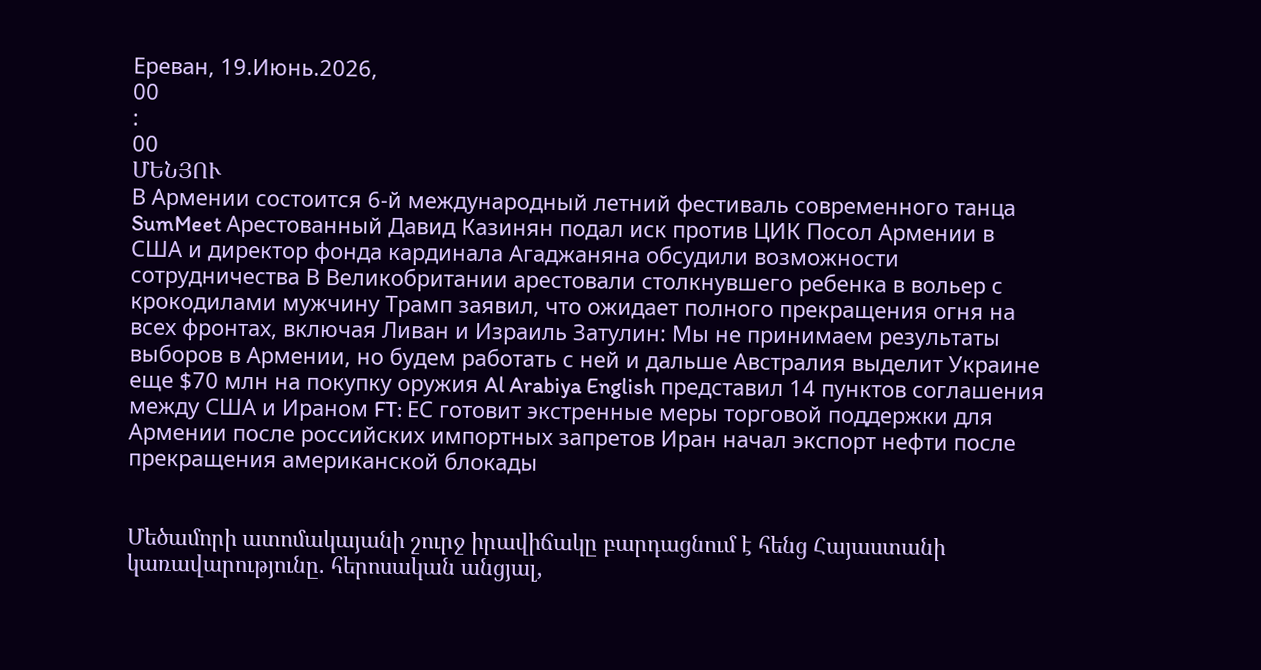Ереван, 19.Июнь.2026,
00
:
00
ՄԵՆՅՈՒ
В Армении состоится 6-й международный летний фестиваль современного танца SumMeet Арестованный Давид Казинян подал иск против ЦИК Посол Армении в США и директор фонда кардинала Агаджаняна обсудили возможности сотрудничества В Великобритании арестовали столкнувшего ребенка в вольер с крокодилами мужчину Трамп заявил, что ожидает полного прекращения огня на всех фронтах, включая Ливан и Израиль Затулин: Мы не принимаем результаты выборов в Армении, но будем работать с ней и дальше Австралия выделит Украине еще $70 млн на покупку оружия Al Arabiya English представил 14 пунктов соглашения между США и Ираном FT: ЕС готовит экстренные меры торговой поддержки для Армении после российских импортных запретов Иран начал экспорт нефти после прекращения американской блокады


Մեծամորի ատոմակայանի շուրջ իրավիճակը բարդացնում է հենց Հայաստանի կառավարությունը. հերոսական անցյալ,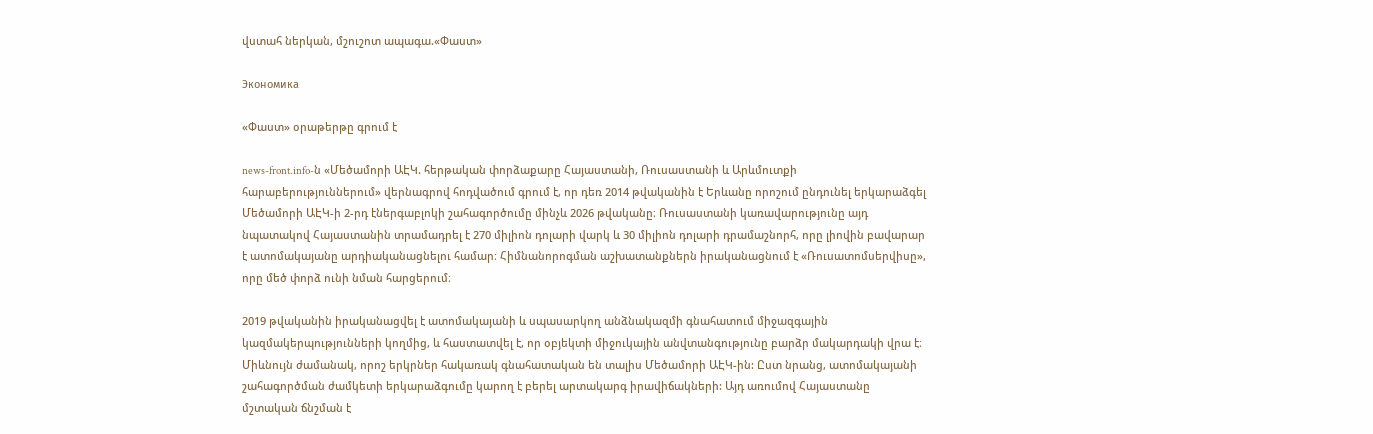վստահ ներկան, մշուշոտ ապագա.«Փաստ»

Экономика

«Փաստ» օրաթերթը գրում է

news-front.info-ն «Մեծամորի ԱԷԿ. հերթական փորձաքարը Հայաստանի, Ռուսաստանի և Արևմուտքի հարաբերություններում» վերնագրով հոդվածում գրում է, որ դեռ 2014 թվականին է Երևանը որոշում ընդունել երկարաձգել Մեծամորի ԱԷԿ-ի 2-րդ էներգաբլոկի շահագործումը մինչև 2026 թվականը։ Ռուսաստանի կառավարությունը այդ նպատակով Հայաստանին տրամադրել է 270 միլիոն դոլարի վարկ և 30 միլիոն դոլարի դրամաշնորհ, որը լիովին բավարար է ատոմակայանը արդիականացնելու համար։ Հիմնանորոգման աշխատանքներն իրականացնում է «Ռուսատոմսերվիսը», որը մեծ փորձ ունի նման հարցերում։

2019 թվականին իրականացվել է ատոմակայանի և սպասարկող անձնակազմի գնահատում միջազգային կազմակերպությունների կողմից, և հաստատվել է, որ օբյեկտի միջուկային անվտանգությունը բարձր մակարդակի վրա է։ Միևնույն ժամանակ, որոշ երկրներ հակառակ գնահատական են տալիս Մեծամորի ԱԷԿ-ին: Ըստ նրանց, ատոմակայանի շահագործման ժամկետի երկարաձգումը կարող է բերել արտակարգ իրավիճակների: Այդ առումով Հայաստանը մշտական ճնշման է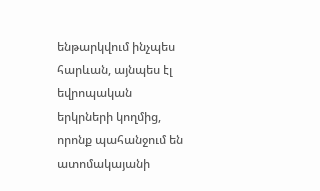ենթարկվում ինչպես հարևան, այնպես էլ եվրոպական երկրների կողմից, որոնք պահանջում են ատոմակայանի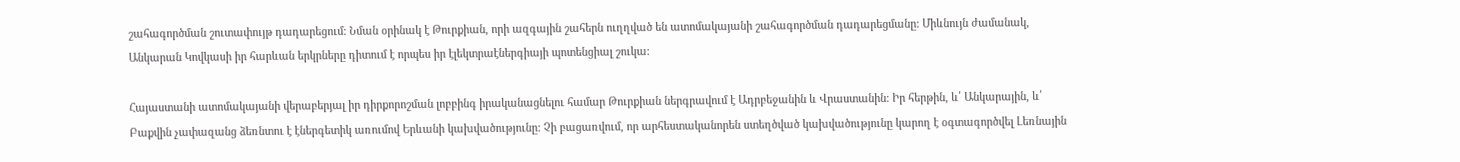շահագործման շուտափույթ դադարեցում: Նման օրինակ է Թուրքիան, որի ազգային շահերն ուղղված են ատոմակայանի շահագործման դադարեցմանը: Միևնույն ժամանակ, Անկարան Կովկասի իր հարևան երկրները դիտում է որպես իր էլեկտրաէներգիայի պոտենցիալ շուկա:

Հայաստանի ատոմակայանի վերաբերյալ իր դիրքորոշման լոբբինգ իրականացնելու համար Թուրքիան ներգրավում է Ադրբեջանին և Վրաստանին: Իր հերթին, և՛ Անկարային, և՛ Բաքվին չափազանց ձեռնտու է էներգետիկ առումով Երևանի կախվածությունը: Չի բացառվում, որ արհեստականորեն ստեղծված կախվածությունը կարող է օգտագործվել Լեռնային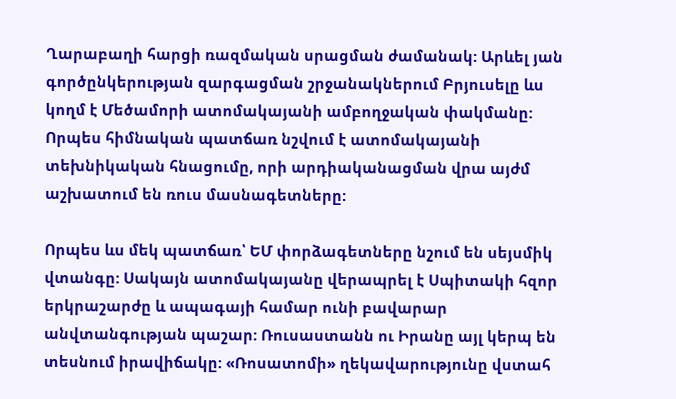Ղարաբաղի հարցի ռազմական սրացման ժամանակ: Արևել յան գործընկերության զարգացման շրջանակներում Բրյուսելը ևս կողմ է Մեծամորի ատոմակայանի ամբողջական փակմանը: Որպես հիմնական պատճառ նշվում է ատոմակայանի տեխնիկական հնացումը, որի արդիականացման վրա այժմ աշխատում են ռուս մասնագետները:

Որպես ևս մեկ պատճառ՝ ԵՄ փորձագետները նշում են սեյսմիկ վտանգը: Սակայն ատոմակայանը վերապրել է Սպիտակի հզոր երկրաշարժը և ապագայի համար ունի բավարար անվտանգության պաշար: Ռուսաստանն ու Իրանը այլ կերպ են տեսնում իրավիճակը: «Ռոսատոմի» ղեկավարությունը վստահ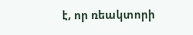է, որ ռեակտորի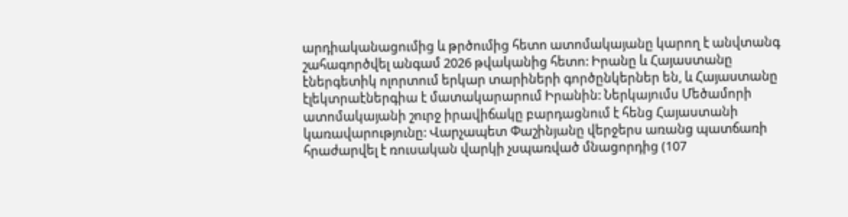արդիականացումից և թրծումից հետո ատոմակայանը կարող է անվտանգ շահագործվել անգամ 2026 թվականից հետո: Իրանը և Հայաստանը էներգետիկ ոլորտում երկար տարիների գործընկերներ են, և Հայաստանը էլեկտրաէներգիա է մատակարարում Իրանին: Ներկայումս Մեծամորի ատոմակայանի շուրջ իրավիճակը բարդացնում է հենց Հայաստանի կառավարությունը: Վարչապետ Փաշինյանը վերջերս առանց պատճառի հրաժարվել է ռուսական վարկի չսպառված մնացորդից (107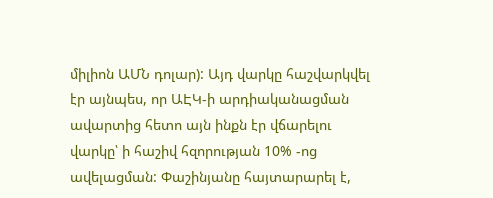միլիոն ԱՄՆ դոլար): Այդ վարկը հաշվարկվել էր այնպես, որ ԱԷԿ-ի արդիականացման ավարտից հետո այն ինքն էր վճարելու վարկը՝ ի հաշիվ հզորության 10% -ոց ավելացման: Փաշինյանը հայտարարել է,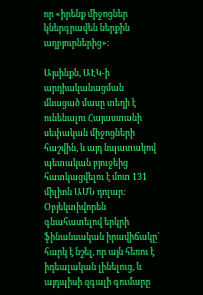որ «իրենք միջոցներ կներգրավեն ներքին աղբյուրներից»:

Այսինքն, ԱԷԿ-ի արդիականացման մնացած մասը տեղի է ունենալու Հայաստանի սեփական միջոցների հաշվին, և այդ նպատակով պետական բյուջեից հատկացվելու է մոտ 131 միլիոն ԱՄՆ դոլար: Օբյեկտիվորեն գնահատելով երկրի ֆինանսական իրավիճակը՝ հարկ է նշել, որ այն հեռու է իդեալական լինելուց, և այդպիսի զգալի գումարը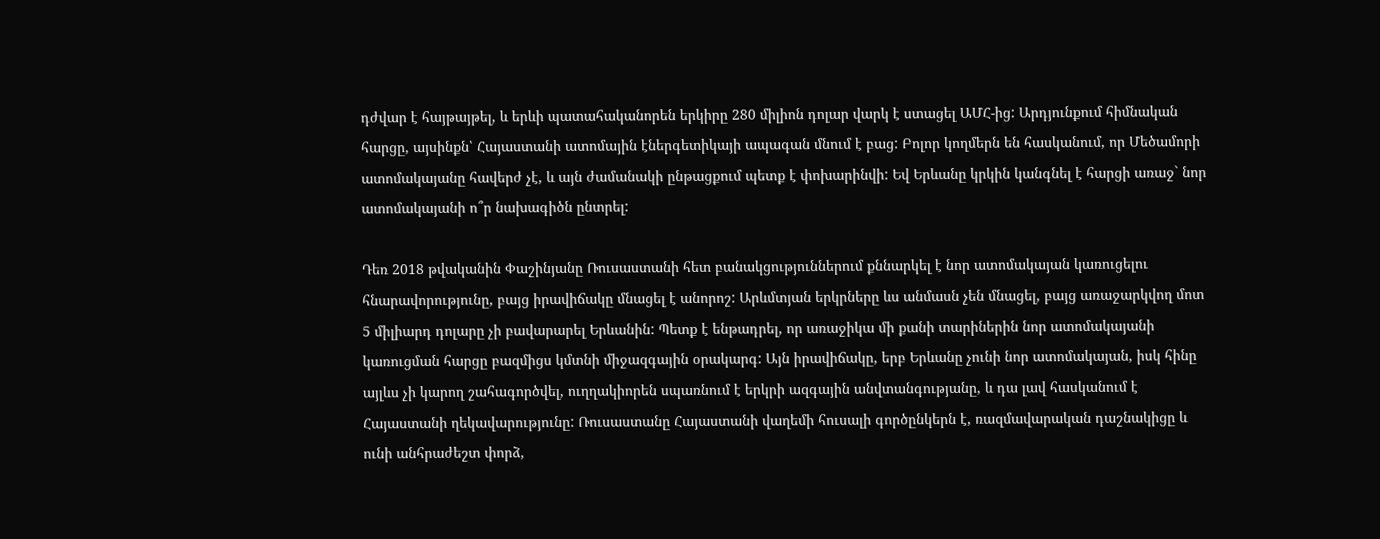դժվար է հայթայթել, և երևի պատահականորեն երկիրը 280 միլիոն դոլար վարկ է ստացել ԱՄՀ-ից: Արդյունքում հիմնական հարցը, այսինքն՝ Հայաստանի ատոմային էներգետիկայի ապագան մնում է բաց: Բոլոր կողմերն են հասկանում, որ Մեծամորի ատոմակայանը հավերժ չէ, և այն ժամանակի ընթացքում պետք է փոխարինվի: Եվ Երևանը կրկին կանգնել է հարցի առաջ` նոր ատոմակայանի ո՞ր նախագիծն ընտրել:

Դեռ 2018 թվականին Փաշինյանը Ռուսաստանի հետ բանակցություններում քննարկել է նոր ատոմակայան կառուցելու հնարավորությունը, բայց իրավիճակը մնացել է անորոշ: Արևմտյան երկրները ևս անմասն չեն մնացել, բայց առաջարկվող մոտ 5 միլիարդ դոլարը չի բավարարել Երևանին: Պետք է ենթադրել, որ առաջիկա մի քանի տարիներին նոր ատոմակայանի կառուցման հարցը բազմիցս կմտնի միջազգային օրակարգ: Այն իրավիճակը, երբ Երևանը չունի նոր ատոմակայան, իսկ հինը այլևս չի կարող շահագործվել, ուղղակիորեն սպառնում է երկրի ազգային անվտանգությանը, և դա լավ հասկանում է Հայաստանի ղեկավարությունը: Ռուսաստանը Հայաստանի վաղեմի հուսալի գործընկերն է, ռազմավարական դաշնակիցը և ունի անհրաժեշտ փորձ,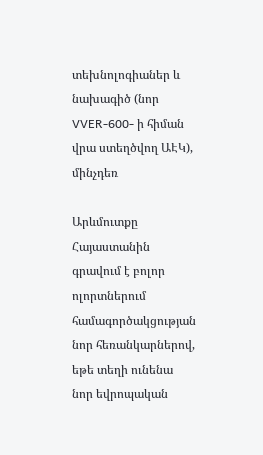տեխնոլոգիաներ և նախագիծ (նոր VVER-600- ի հիման վրա ստեղծվող ԱԷԿ), մինչդեռ

Արևմուտքը Հայաստանին գրավում է բոլոր ոլորտներում համագործակցության նոր հեռանկարներով, եթե տեղի ունենա նոր եվրոպական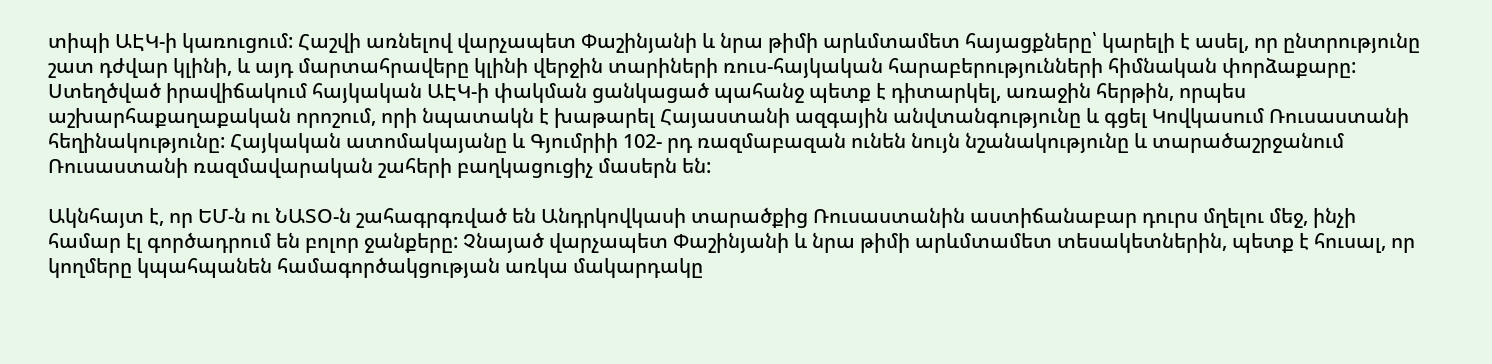տիպի ԱԷԿ-ի կառուցում: Հաշվի առնելով վարչապետ Փաշինյանի և նրա թիմի արևմտամետ հայացքները՝ կարելի է ասել, որ ընտրությունը շատ դժվար կլինի, և այդ մարտահրավերը կլինի վերջին տարիների ռուս-հայկական հարաբերությունների հիմնական փորձաքարը: Ստեղծված իրավիճակում հայկական ԱԷԿ-ի փակման ցանկացած պահանջ պետք է դիտարկել, առաջին հերթին, որպես աշխարհաքաղաքական որոշում, որի նպատակն է խաթարել Հայաստանի ազգային անվտանգությունը և գցել Կովկասում Ռուսաստանի հեղինակությունը: Հայկական ատոմակայանը և Գյումրիի 102- րդ ռազմաբազան ունեն նույն նշանակությունը և տարածաշրջանում Ռուսաստանի ռազմավարական շահերի բաղկացուցիչ մասերն են:

Ակնհայտ է, որ ԵՄ-ն ու ՆԱՏՕ-ն շահագրգռված են Անդրկովկասի տարածքից Ռուսաստանին աստիճանաբար դուրս մղելու մեջ, ինչի համար էլ գործադրում են բոլոր ջանքերը: Չնայած վարչապետ Փաշինյանի և նրա թիմի արևմտամետ տեսակետներին, պետք է հուսալ, որ կողմերը կպահպանեն համագործակցության առկա մակարդակը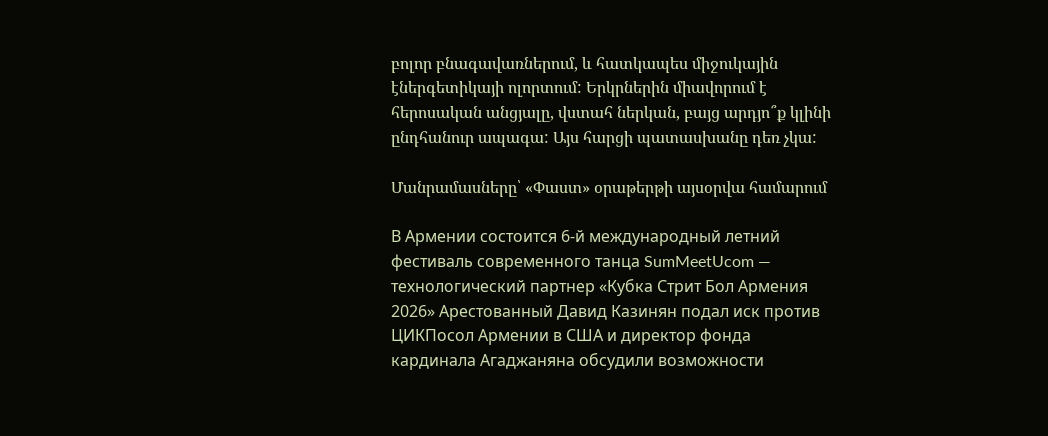բոլոր բնագավառներում, և հատկապես միջուկային էներգետիկայի ոլորտում: Երկրներին միավորում է հերոսական անցյալը, վստահ ներկան, բայց արդյո՞ք կլինի ընդհանուր ապագա: Այս հարցի պատասխանը դեռ չկա:

Մանրամասները՝ «Փաստ» օրաթերթի այսօրվա համարում

В Армении состоится 6-й международный летний фестиваль современного танца SumMeetUcom — технологический партнер «Кубка Стрит Бол Армения 2026» Арестованный Давид Казинян подал иск против ЦИКПосол Армении в США и директор фонда кардинала Агаджаняна обсудили возможности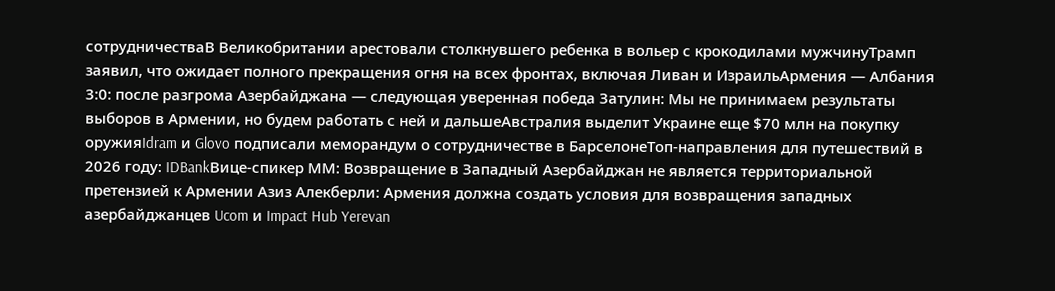сотрудничестваВ Великобритании арестовали столкнувшего ребенка в вольер с крокодилами мужчинуТрамп заявил, что ожидает полного прекращения огня на всех фронтах, включая Ливан и ИзраильАрмения — Албания 3:0: после разгрома Азербайджана — следующая уверенная победа Затулин: Мы не принимаем результаты выборов в Армении, но будем работать с ней и дальшеАвстралия выделит Украине еще $70 млн на покупку оружияIdram и Glovo подписали меморандум о сотрудничестве в БарселонеТоп-направления для путешествий в 2026 году: IDBankВице-спикер ММ: Возвращение в Западный Азербайджан не является территориальной претензией к Армении Азиз Алекберли: Армения должна создать условия для возвращения западных азербайджанцев Ucom и Impact Hub Yerevan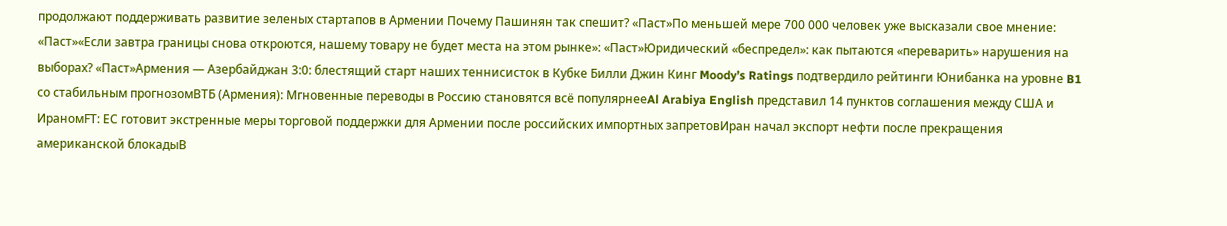продолжают поддерживать развитие зеленых стартапов в Армении Почему Пашинян так спешит? «Паст»По меньшей мере 700 000 человек уже высказали свое мнение: «Паст»«Если завтра границы снова откроются, нашему товару не будет места на этом рынке»: «Паст»Юридический «беспредел»: как пытаются «переварить» нарушения на выборах? «Паст»Армения — Азербайджан 3:0: блестящий старт наших теннисисток в Кубке Билли Джин Кинг Moody’s Ratings подтвердило рейтинги Юнибанка на уровне B1 со стабильным прогнозомВТБ (Армения): Мгновенные переводы в Россию становятся всё популярнееAl Arabiya English представил 14 пунктов соглашения между США и ИраномFT: ЕС готовит экстренные меры торговой поддержки для Армении после российских импортных запретовИран начал экспорт нефти после прекращения американской блокадыВ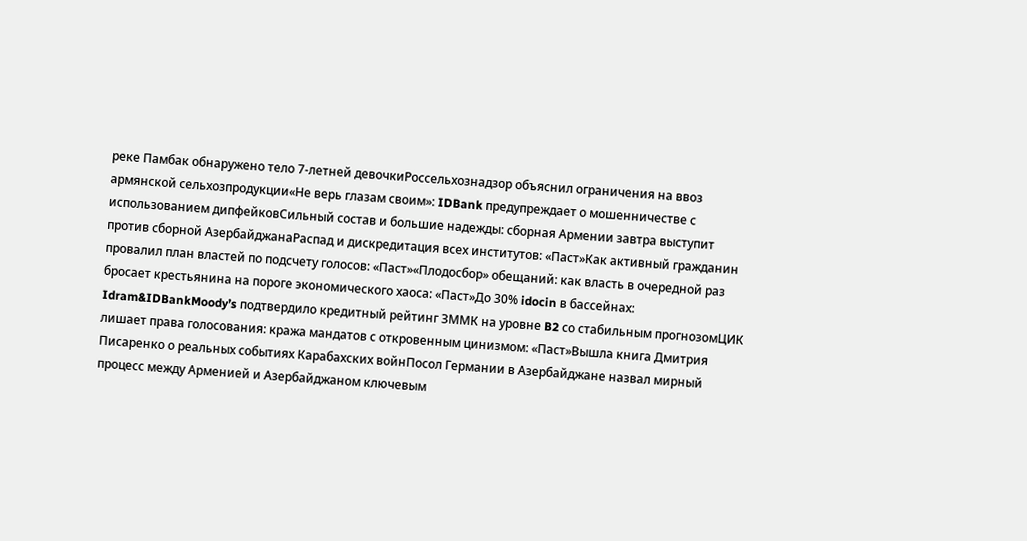реке Памбак обнаружено тело 7-летней девочкиРоссельхознадзор объяснил ограничения на ввоз армянской сельхозпродукции«Не верь глазам своим»: IDBank предупреждает о мошенничестве с использованием дипфейковСильный состав и большие надежды: сборная Армении завтра выступит против сборной АзербайджанаРаспад и дискредитация всех институтов: «Паст»Как активный гражданин провалил план властей по подсчету голосов: «Паст»«Плодосбор» обещаний: как власть в очередной раз бросает крестьянина на пороге экономического хаоса: «Паст»До 30% idocin в бассейнах: Idram&IDBankMoody’s подтвердило кредитный рейтинг ЗММК на уровне B2 со стабильным прогнозомЦИК лишает права голосования: кража мандатов с откровенным цинизмом: «Паст»Вышла книга Дмитрия Писаренко о реальных событиях Карабахских войнПосол Германии в Азербайджане назвал мирный процесс между Арменией и Азербайджаном ключевым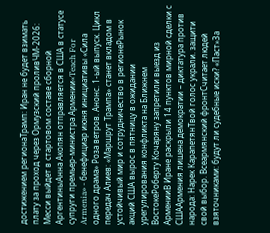достижением регионаТрамп: Иран не будет взимать плату за проход через Ормузский проливЧМ-2026: Месси выйдет в стартовом составе сборной АргентиныАнна Акопян отправляется в США в статусе супруги премьер-министра Армении«Teach For Armenia» - бенефициар июня инициативы «Сила одного драма» Роза ветров. Анонс. 1-ый выпуск. Цикл передач Алиев: «Маршрут Трампа» станет вкладом в устойчивый мир и сотрудничество в регионеРынок акций США вырос в пятницу в ожидании урегулирования конфликта на Ближнем ВостокеРоберту Кочаряну запретили выезд из АрменииВ Иране раскрыли 14 пунктов мирной сделки с СШААрмения лишена демократии – диктатура против народа: Нарек КарапетянТвой голос украли. защити свой выбор. Всеармянский фронтСчитает людей взяточниками: будут ли судебные иски? «Паст»За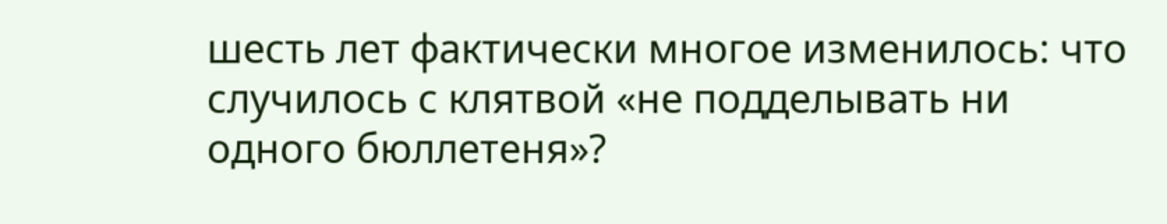шесть лет фактически многое изменилось: что случилось с клятвой «не подделывать ни одного бюллетеня»?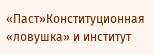«Паст»Конституционная «ловушка» и институт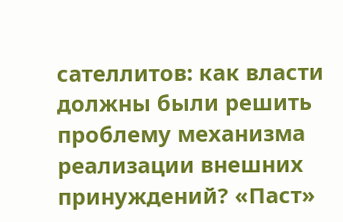сателлитов: как власти должны были решить проблему механизма реализации внешних принуждений? «Паст»